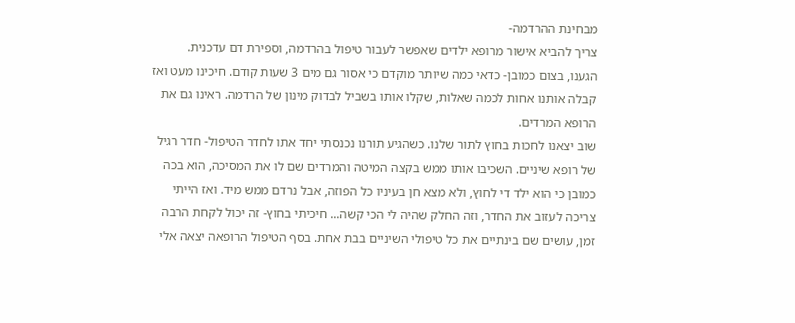מבחינת ההרדמה-
צריך להביא אישור מרופא ילדים שאפשר לעבור טיפול בהרדמה, וספירת דם עדכנית.
הגענו, בצום כמובן- כדאי כמה שיותר מוקדם כי אסור גם מים 3 שעות קודם. חיכינו מעט ואז קבלה אותנו אחות לכמה שאלות, שקלו אותו בשביל לבדוק מינון של הרדמה. ראינו גם את הרופא המרדים.
שוב יצאנו לחכות בחוץ לתור שלנו. כשהגיע תורנו נכנסתי יחד אתו לחדר הטיפול- חדר רגיל של רופא שיניים. השכיבו אותו ממש בקצה המיטה והמרדים שם לו את המסיכה, הוא בכה כמובן כי הוא ילד די לחוץ, ולא מצא חן בעיניו כל הפוזה, אבל נרדם ממש מיד. ואז הייתי צריכה לעזוב את החדר, וזה החלק שהיה לי הכי קשה... חיכיתי בחוץ- זה יכול לקחת הרבה זמן, עושים שם בינתיים את כל טיפולי השיניים בבת אחת. בסף הטיפול הרופאה יצאה אלי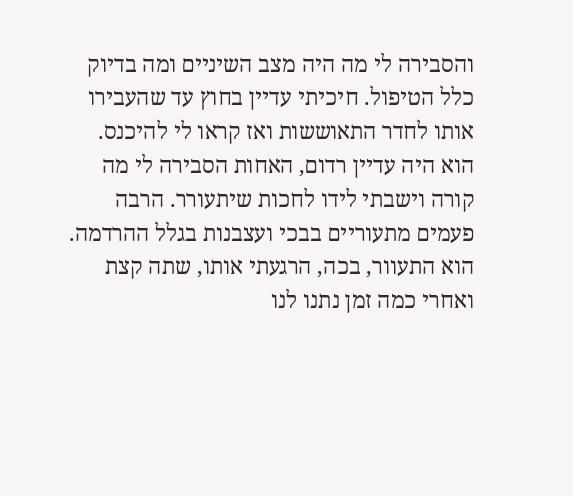והסבירה לי מה היה מצב השיניים ומה בדיוק כלל הטיפול. חיכיתי עדיין בחוץ עד שהעבירו אותו לחדר התאוששות ואז קראו לי להיכנס.
הוא היה עדיין רדום, האחות הסבירה לי מה קורה וישבתי לידו לחכות שיתעורר. הרבה פעמים מתעוריים בבכי ועצבנות בגלל ההרדמה.
הוא התעוור, בכה, הרגעתי אותו, שתה קצת ואחרי כמה זמן נתנו לנו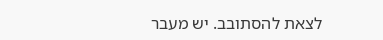לצאת להסתובב. יש מעבר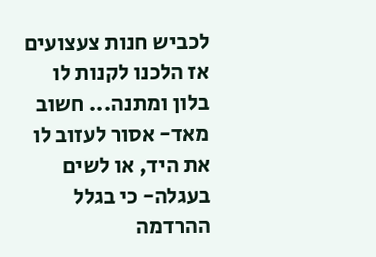לכביש חנות צעצועים אז הלכנו לקנות לו בלון ומתנה... חשוב מאד- אסור לעזוב לו את היד, או לשים בעגלה- כי בגלל ההרדמה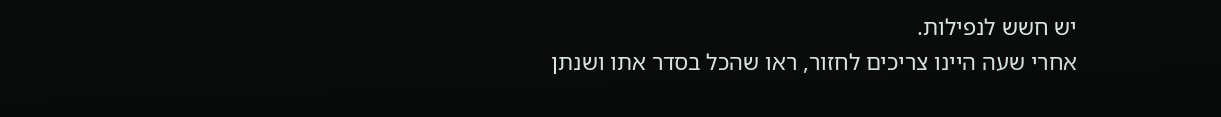יש חשש לנפילות.
אחרי שעה היינו צריכים לחזור, ראו שהכל בסדר אתו ושנתן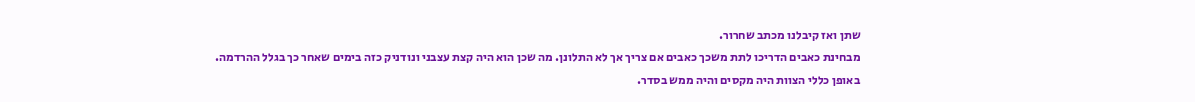שתן ואז קיבלנו מכתב שחרור.
מבחינת כאבים הדריכו לתת משכך כאבים אם צריך אך לא התלונן. מה שכן הוא היה קצת עצבני ונודניק כזה בימים שאחר כך בגלל ההרדמה.
באופן כללי הצוות היה מקסים והיה ממש בסדר.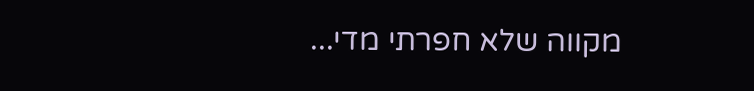מקווה שלא חפרתי מדי...